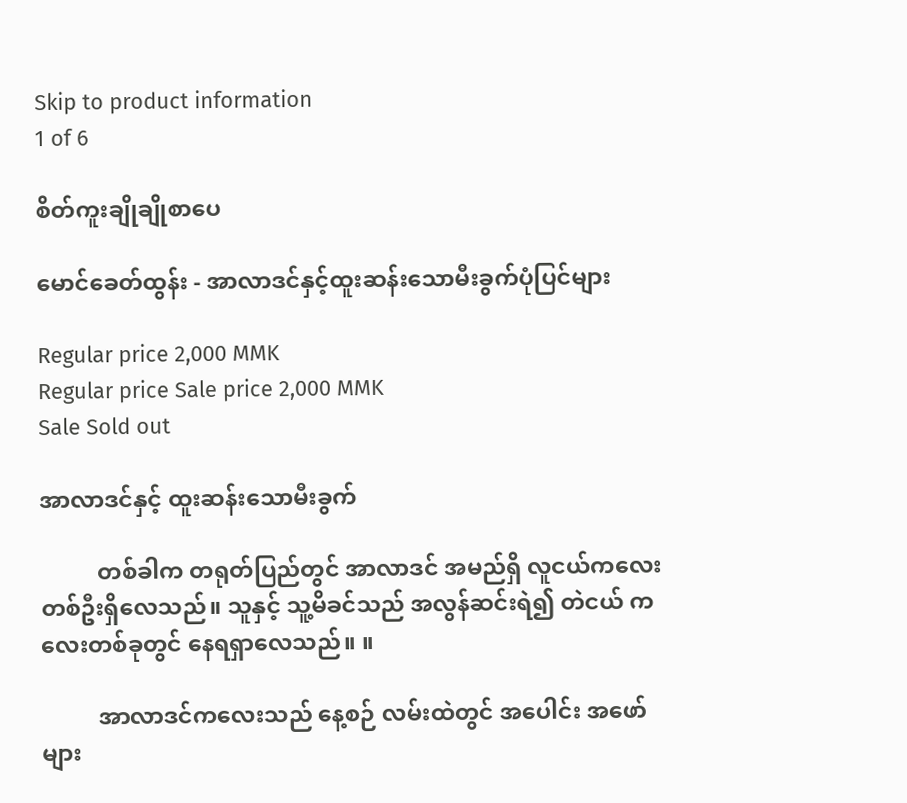Skip to product information
1 of 6

စိတ်ကူးချိုချိုစာပေ

မောင်ခေတ်ထွန်း - အာလာဒင်နှင့်ထူးဆန်းသောမီးခွက်ပုံပြင်များ

Regular price 2,000 MMK
Regular price Sale price 2,000 MMK
Sale Sold out

အာလာဒင်နှင့် ထူးဆန်းသောမီးခွက်

          တစ်ခါက တရုတ်ပြည်တွင် အာလာဒင် အမည်ရှိ လူငယ်ကလေး တစ်ဦးရှိလေသည်။ သူနှင့် သူ့မိခင်သည် အလွန်ဆင်းရဲ၍ တဲငယ် ကလေးတစ်ခုတွင် နေရရှာလေသည်။ ။

          အာလာဒင်ကလေးသည် နေ့စဉ် လမ်းထဲတွင် အပေါင်း အဖော်များ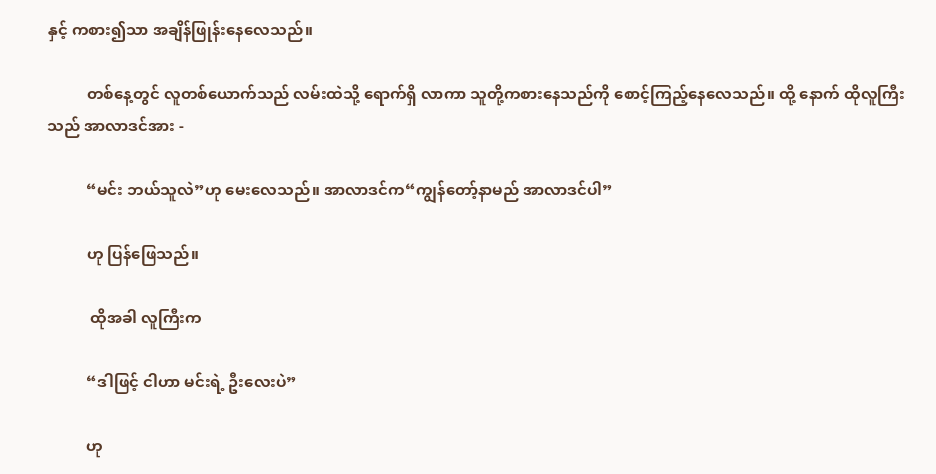နှင့် ကစား၍သာ အချိန်ဖြုန်းနေလေသည်။

          တစ်နေ့တွင် လူတစ်ယောက်သည် လမ်းထဲသို့ ရောက်ရှိ လာကာ သူတို့ကစားနေသည်ကို စောင့်ကြည့်နေလေသည်။ ထို့ နောက် ထိုလူကြီးသည် အာလာဒင်အား -

          “မင်း ဘယ်သူလဲ”ဟု မေးလေသည်။ အာလာဒင်က“ကျွန်တော့်နာမည် အာလာဒင်ပါ”

          ဟု ပြန်ဖြေသည်။

           ထိုအခါ လူကြီးက

          “ဒါဖြင့် ငါဟာ မင်းရဲ့ ဦးလေးပဲ”

          ဟု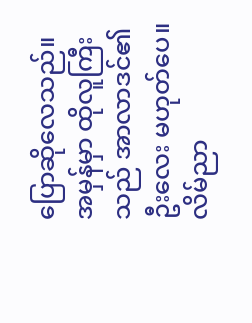ပြောဆိုလေသည်။ အမှန်မှာ ထိုလူကြီးသည် အာလာဒင်၏ ဦးလေး မဟုတ်ပေ။ လိမ်ညာ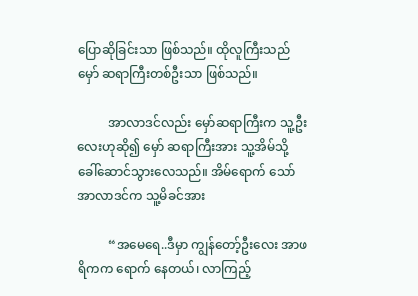ပြောဆိုခြင်းသာ ဖြစ်သည်။ ထိုလူကြီးသည် မှော် ဆရာကြီးတစ်ဦးသာ ဖြစ်သည်။

          အာလာဒင်လည်း မှော်ဆရာကြီးက သူ့ဦးလေးဟုဆို၍ မှော် ဆရာကြီးအား သူ့အိမ်သို့ ခေါ်ဆောင်သွားလေသည်။ အိမ်ရောက် သော် အာလာဒင်က သူ့မိခင်အား

          “အမေရေ..ဒီမှာ ကျွန်တော့်ဦးလေး အာဖရိကက ရောက် နေတယ်၊ လာကြည့်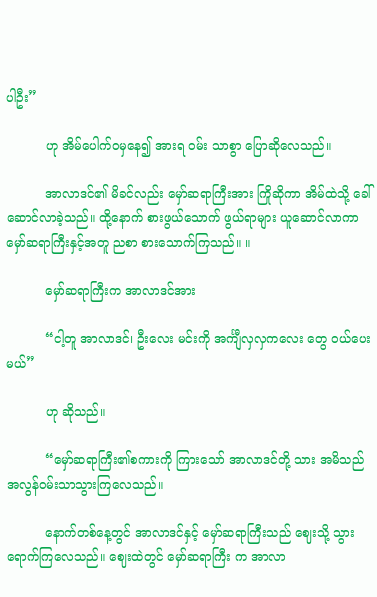ပါဦး”

          ဟု အိမ်ပေါက်ဝမှနေ၍ အားရ ဝမ်း သာစွာ ပြောဆိုလေသည်။

          အာလာဒင်၏ မိခင်လည်း မှော်ဆရာကြီးအား ကြိုဆိုကာ အိမ်ထဲသို့ ခေါ်ဆောင်လာခဲ့သည်။ ထို့နောက် စားဖွယ်သောက် ဖွယ်ရာများ ယူဆောင်လာကာ မှော်ဆရာကြီးနှင့်အတူ ညစာ စားသောက်ကြသည်။ ။

          မှော်ဆရာကြီးက အာလာဒင်အား

          “ငါ့တူ အာလာဒင်၊ ဦးလေး မင်းကို အင်္ကျီလှလှကလေး တွေ ဝယ်ပေးမယ်”

          ဟု ဆိုသည်။

          “မှော်ဆရာကြီး၏စကားကို ကြားသော် အာလာဒင်တို့ သား အမိသည် အလွန်ဝမ်းသာသွားကြလေသည်။

          နောက်တစ်နေ့တွင် အာလာဒင်နှင့် မှော်ဆရာကြီးသည် ဈေးသို့ သွားရောက်ကြလေသည်။ ဈေးထဲတွင် မှော်ဆရာကြီး က အာလာ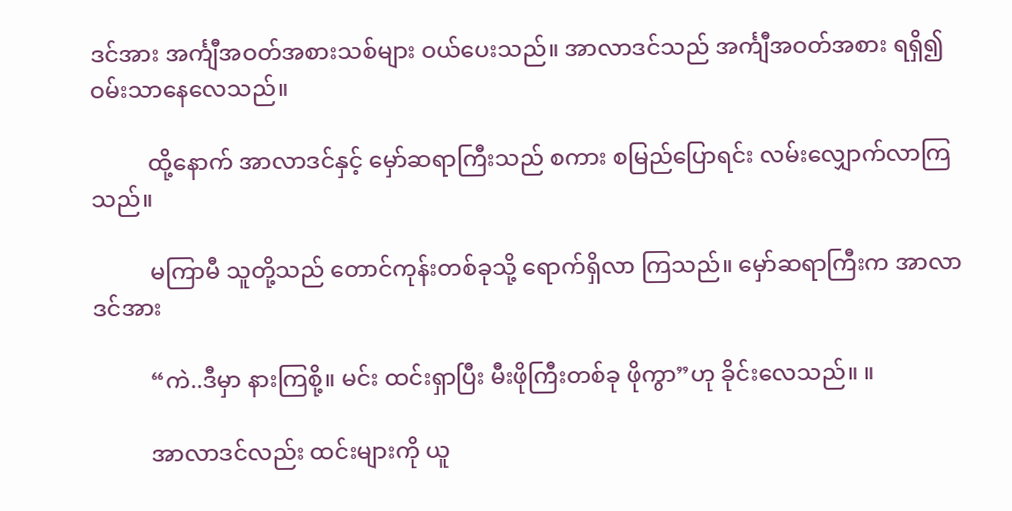ဒင်အား အင်္ကျီအဝတ်အစားသစ်များ ဝယ်ပေးသည်။ အာလာဒင်သည် အင်္ကျီအဝတ်အစား ရရှိ၍ ဝမ်းသာနေလေသည်။

          ထို့နောက် အာလာဒင်နှင့် မှော်ဆရာကြီးသည် စကား စမြည်ပြောရင်း လမ်းလျှောက်လာကြသည်။

          မကြာမီ သူတို့သည် တောင်ကုန်းတစ်ခုသို့ ရောက်ရှိလာ ကြသည်။ မှော်ဆရာကြီးက အာလာဒင်အား

          “ကဲ..ဒီမှာ နားကြစို့။ မင်း ထင်းရှာပြီး မီးဖိုကြီးတစ်ခု ဖိုကွာ”ဟု ခိုင်းလေသည်။ ။

          အာလာဒင်လည်း ထင်းများကို ယူ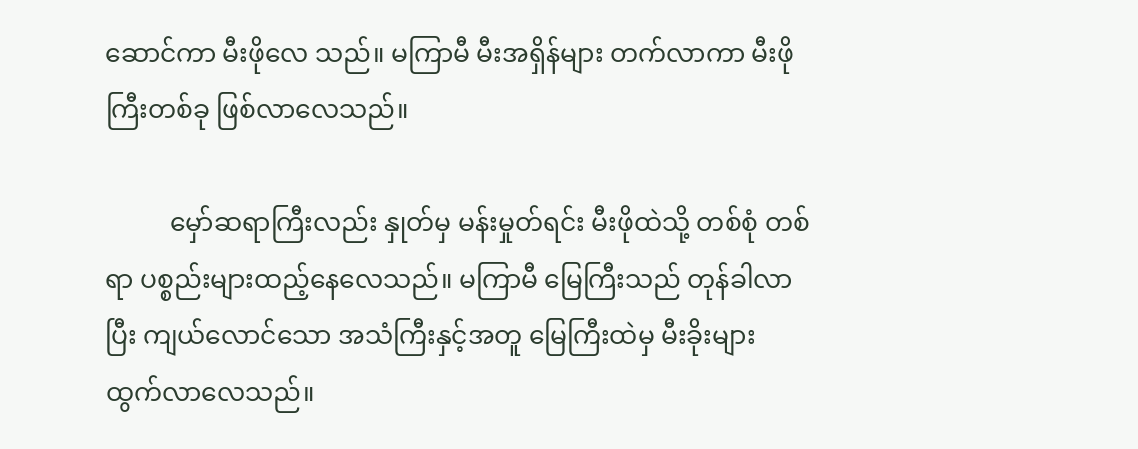ဆောင်ကာ မီးဖိုလေ သည်။ မကြာမီ မီးအရှိန်များ တက်လာကာ မီးဖိုကြီးတစ်ခု ဖြစ်လာလေသည်။

          မှော်ဆရာကြီးလည်း နှုတ်မှ မန်းမှုတ်ရင်း မီးဖိုထဲသို့ တစ်စုံ တစ်ရာ ပစ္စည်းများထည့်နေလေသည်။ မကြာမီ မြေကြီးသည် တုန်ခါလာပြီး ကျယ်လောင်သော အသံကြီးနှင့်အတူ မြေကြီးထဲမှ မီးခိုးများ ထွက်လာလေသည်။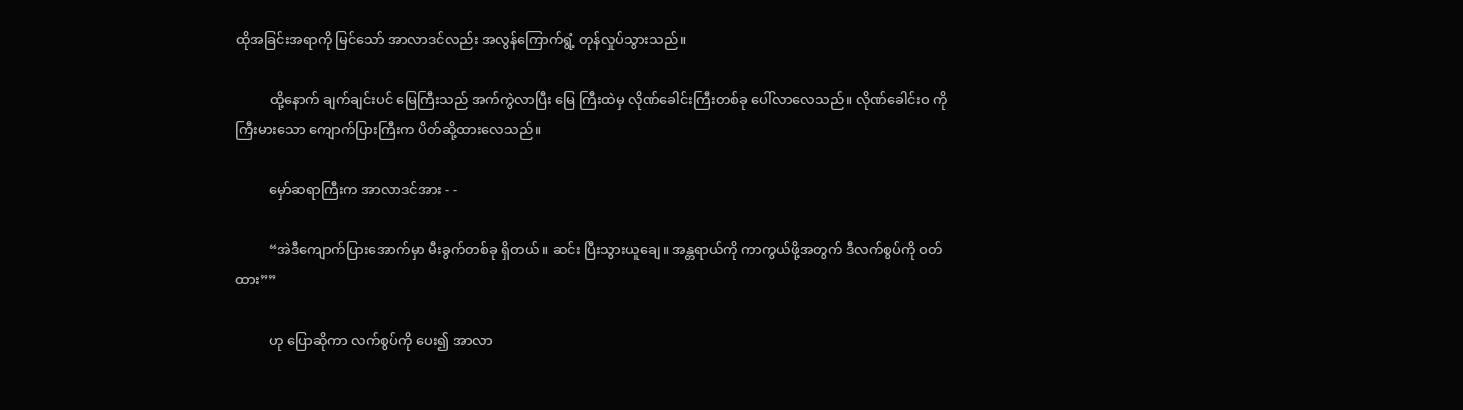ထိုအခြင်းအရာကို မြင်သော် အာလာဒင်လည်း အလွန်ကြောက်ရွံ့ တုန်လှုပ်သွားသည်။

          ထို့နောက် ချက်ချင်းပင် မြေကြီးသည် အက်ကွဲလာပြီး မြေ ကြီးထဲမှ လိုဏ်ခေါင်းကြီးတစ်ခု ပေါ်လာလေသည်။ လိုဏ်ခေါင်းဝ ကို ကြီးမားသော ကျောက်ပြားကြီးက ပိတ်ဆို့ထားလေသည်။

          မှော်ဆရာကြီးက အာလာဒင်အား - -

          “အဲဒီကျောက်ပြားအောက်မှာ မီးခွက်တစ်ခု ရှိတယ်။ ဆင်း ပြီးသွားယူချေ။ အန္တရာယ်ကို ကာကွယ်ဖို့အတွက် ဒီလက်စွပ်ကို ဝတ်ထား””

          ဟု ပြောဆိုကာ လက်စွပ်ကို ပေး၍ အာလာ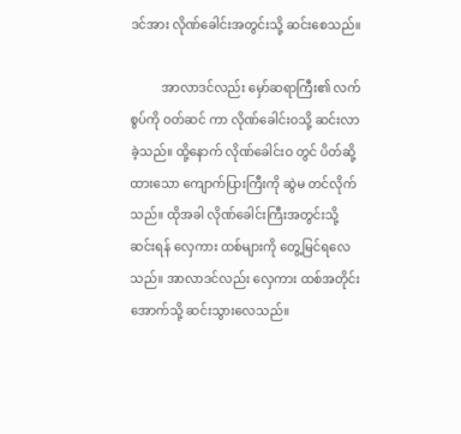ဒင်အား လိုဏ်ခေါင်းအတွင်းသို့ ဆင်းစေသည်။

          အာလာဒင်လည်း မှော်ဆရာကြီး၏ လက်စွပ်ကို ဝတ်ဆင် ကာ လိုဏ်ခေါင်းဝသို့ ဆင်းလာခဲ့သည်။ ထို့နောက် လိုဏ်ခေါင်းဝ တွင် ပိတ်ဆို့ထားသော ကျောက်ပြားကြီးကို ဆွဲမ တင်လိုက်သည်။ ထိုအခါ လိုဏ်ခေါင်းကြီးအတွင်းသို့ ဆင်းရန် လှေကား ထစ်များကို တွေ့မြင်ရလေသည်။ အာလာဒင်လည်း လှေကား ထစ်အတိုင်း အောက်သို့ ဆင်းသွားလေသည်။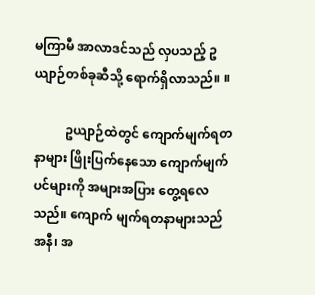မကြာမီ အာလာဒင်သည် လှပသည့် ဥယျာဉ်တစ်ခုဆီသို့ ရောက်ရှိလာသည်။ ။

          ဥယျာဉ်ထဲတွင် ကျောက်မျက်ရတနာများ ဖြိုးပြက်နေသော ကျောက်မျက်ပင်များကို အများအပြား တွေ့ရလေသည်။ ကျောက် မျက်ရတနာများသည် အနီ၊ အ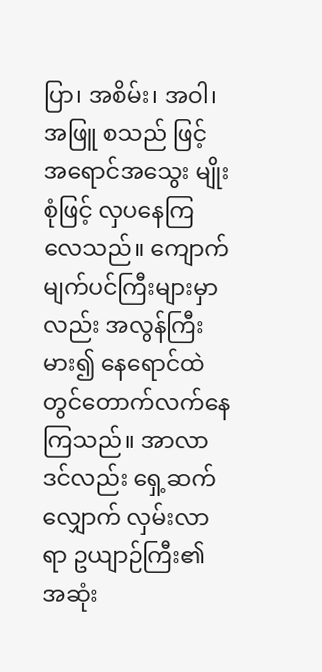ပြာ၊ အစိမ်း၊ အဝါ၊ အဖြူ စသည် ဖြင့် အရောင်အသွေး မျိုးစုံဖြင့် လှပနေကြလေသည်။ ကျောက် မျက်ပင်ကြီးများမှာလည်း အလွန်ကြီးမား၍ နေရောင်ထဲတွင်တောက်လက်နေကြသည်။ အာလာဒင်လည်း ရှေ့ဆက် လျှောက် လှမ်းလာရာ ဥယျာဉ်ကြီး၏ အဆုံး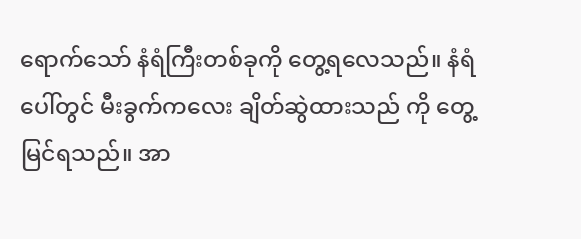ရောက်သော် နံရံကြီးတစ်ခုကို တွေ့ရလေသည်။ နံရံပေါ်တွင် မီးခွက်ကလေး ချိတ်ဆွဲထားသည် ကို တွေ့မြင်ရသည်။ အာ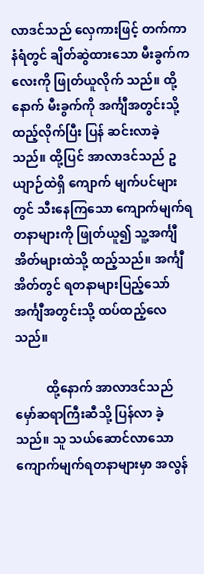လာဒင်သည် လှေကားဖြင့် တက်ကာ နံရံတွင် ချိတ်ဆွဲထားသော မီးခွက်ကလေးကို ဖြုတ်ယူလိုက် သည်။ ထို့နောက် မီးခွက်ကို အင်္ကျီအတွင်းသို့ထည့်လိုက်ပြီး ပြန် ဆင်းလာခဲ့သည်။ ထို့ပြင် အာလာဒင်သည် ဥယျာဉ်ထဲရှိ ကျောက် မျက်ပင်များတွင် သီးနေကြသော ကျောက်မျက်ရတနာများကို ဖြုတ်ယူ၍ သူ့အင်္ကျီအိတ်များထဲသို့ ထည့်သည်။ အင်္ကျီအိတ်တွင် ရတနာများပြည့်သော် အင်္ကျီအတွင်းသို့ ထပ်ထည့်လေသည်။

          ထို့နောက် အာလာဒင်သည် မှော်ဆရာကြီးဆီသို့ ပြန်လာ ခဲ့သည်။ သူ သယ်ဆောင်လာသော ကျောက်မျက်ရတနာများမှာ အလွန်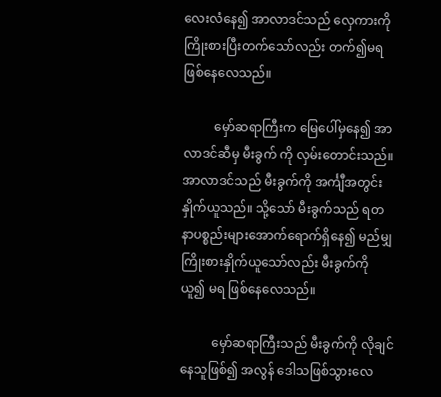လေးလံနေ၍ အာလာဒင်သည် လှေကားကို ကြိုးစားပြီးတက်သော်လည်း တက်၍မရ ဖြစ်နေလေသည်။

          မှော်ဆရာကြီးက မြေပေါ်မှနေ၍ အာလာဒင်ဆီမှ မီးခွက် ကို လှမ်းတောင်းသည်။ အာလာဒင်သည် မီးခွက်ကို အင်္ကျီအတွင်း နှိုက်ယူသည်။ သို့သော် မီးခွက်သည် ရတနာပစ္စည်းများအောက်ရောက်ရှိနေ၍ မည်မျှကြိုးစားနှိုက်ယူသော်လည်း မီးခွက်ကို ယူ၍ မရ ဖြစ်နေလေသည်။

          မှော်ဆရာကြီးသည် မီးခွက်ကို လိုချင်နေသူဖြစ်၍ အလွန် ဒေါသဖြစ်သွားလေ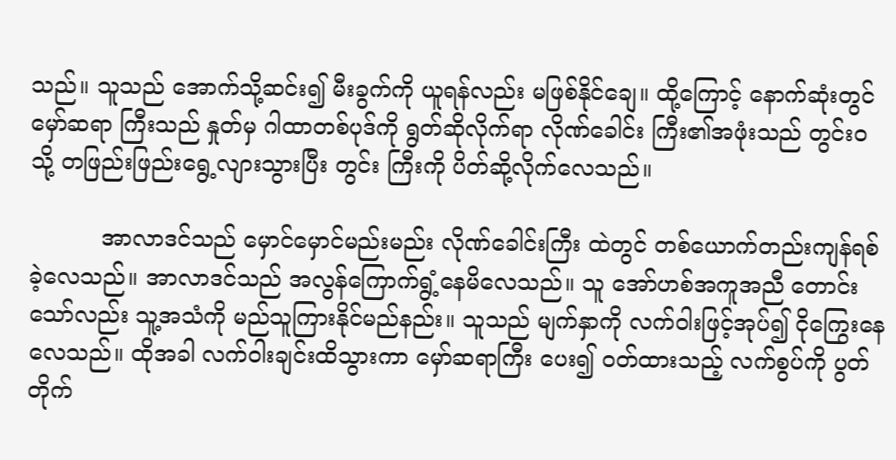သည်။ သူသည် အောက်သို့ဆင်း၍ မီးခွက်ကို ယူရန်လည်း မဖြစ်နိုင်ချေ။ ထို့ကြောင့် နောက်ဆုံးတွင် မှော်ဆရာ ကြီးသည် နှုတ်မှ ဂါထာတစ်ပုဒ်ကို ရွတ်ဆိုလိုက်ရာ လိုဏ်ခေါင်း ကြီး၏အဖုံးသည် တွင်းဝသို့ တဖြည်းဖြည်းရွေ့လျားသွားပြီး တွင်း ကြီးကို ပိတ်ဆို့လိုက်လေသည်။

          အာလာဒင်သည် မှောင်မှောင်မည်းမည်း လိုဏ်ခေါင်းကြီး ထဲတွင် တစ်ယောက်တည်းကျန်ရစ်ခဲ့လေသည်။ အာလာဒင်သည် အလွန်ကြောက်ရွံ့နေမိလေသည်။ သူ အော်ဟစ်အကူအညီ တောင်းသော်လည်း သူ့အသံကို မည်သူကြားနိုင်မည်နည်း။ သူသည် မျက်နှာကို လက်ဝါးဖြင့်အုပ်၍ ငိုကြွေးနေလေသည်။ ထိုအခါ လက်ဝါးချင်းထိသွားကာ မှော်ဆရာကြီး ပေး၍ ဝတ်ထားသည့် လက်စွပ်ကို ပွတ်တိုက်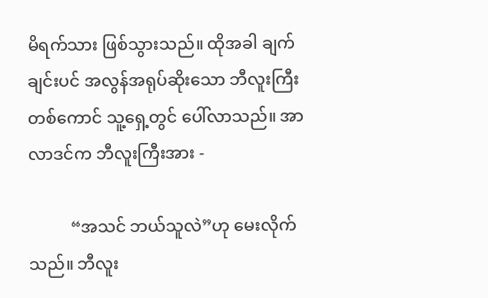မိရက်သား ဖြစ်သွားသည်။ ထိုအခါ ချက် ချင်းပင် အလွန်အရုပ်ဆိုးသော ဘီလူးကြီးတစ်ကောင် သူ့ရှေ့တွင် ပေါ်လာသည်။ အာလာဒင်က ဘီလူးကြီးအား -

          “အသင် ဘယ်သူလဲ”ဟု မေးလိုက်သည်။ ဘီလူး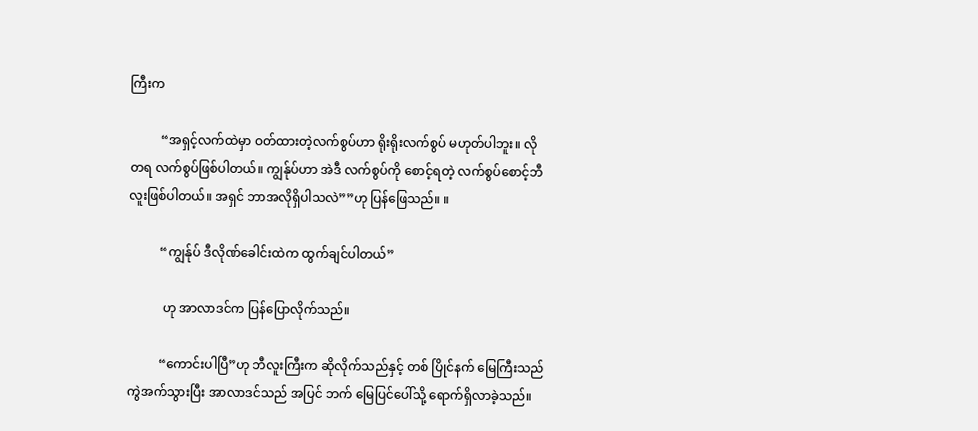ကြီးက

          “အရှင့်လက်ထဲမှာ ဝတ်ထားတဲ့လက်စွပ်ဟာ ရိုးရိုးလက်စွပ် မဟုတ်ပါဘူး။ လိုတရ လက်စွပ်ဖြစ်ပါတယ်။ ကျွန်ုပ်ဟာ အဲဒီ လက်စွပ်ကို စောင့်ရတဲ့ လက်စွပ်စောင့်ဘီလူးဖြစ်ပါတယ်။ အရှင် ဘာအလိုရှိပါသလဲ””ဟု ပြန်ဖြေသည်။ ။

          “ကျွန်ုပ် ဒီလိုဏ်ခေါင်းထဲက ထွက်ချင်ပါတယ်”

           ဟု အာလာဒင်က ပြန်ပြောလိုက်သည်။

          “ကောင်းပါပြီ”ဟု ဘီလူးကြီးက ဆိုလိုက်သည်နှင့် တစ် ပြိုင်နက် မြေကြီးသည် ကွဲအက်သွားပြီး အာလာဒင်သည် အပြင် ဘက် မြေပြင်ပေါ်သို့ ရောက်ရှိလာခဲ့သည်။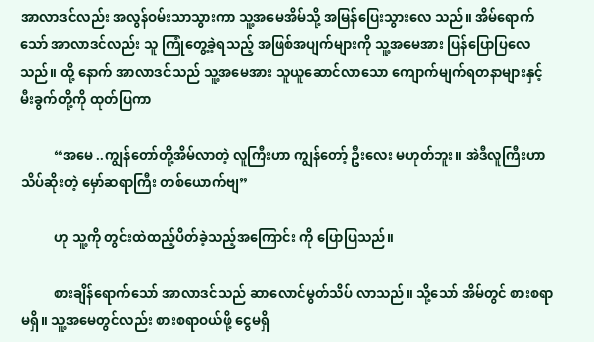အာလာဒင်လည်း အလွန်ဝမ်းသာသွားကာ သူ့အမေအိမ်သို့ အမြန်ပြေးသွားလေ သည်။ အိမ်ရောက်သော် အာလာဒင်လည်း သူ ကြုံတွေ့ခဲ့ရသည့် အဖြစ်အပျက်များကို သူ့အမေအား ပြန်ပြောပြလေသည်။ ထို့ နောက် အာလာဒင်သည် သူ့အမေအား သူယူဆောင်လာသော ကျောက်မျက်ရတနာများနှင့် မီးခွက်တို့ကို ထုတ်ပြကာ

          “အမေ ..ကျွန်တော်တို့အိမ်လာတဲ့ လူကြီးဟာ ကျွန်တော့် ဦးလေး မဟုတ်ဘူး။ အဲဒီလူကြီးဟာ သိပ်ဆိုးတဲ့ မှော်ဆရာကြီး တစ်ယောက်ဗျ”

          ဟု သူ့ကို တွင်းထဲထည့်ပိတ်ခဲ့သည့်အကြောင်း ကို ပြောပြသည်။

          စားချိန်ရောက်သော် အာလာဒင်သည် ဆာလောင်မွတ်သိပ် လာသည်။ သို့သော် အိမ်တွင် စားစရာမရှိ။ သူ့အမေတွင်လည်း စားစရာဝယ်ဖို့ ငွေမရှိ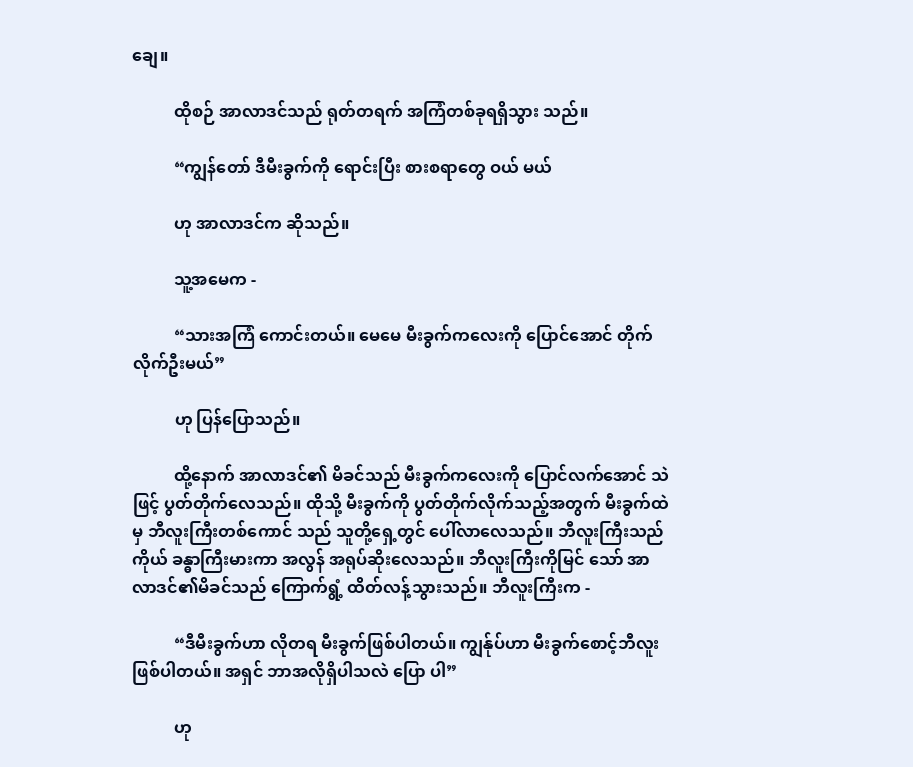ချေ။

          ထိုစဉ် အာလာဒင်သည် ရုတ်တရက် အကြံတစ်ခုရရှိသွား သည်။

          “ကျွန်တော် ဒီမီးခွက်ကို ရောင်းပြီး စားစရာတွေ ဝယ် မယ်

          ဟု အာလာဒင်က ဆိုသည်။

          သူ့အမေက -

          “သားအကြံ ကောင်းတယ်။ မေမေ မီးခွက်ကလေးကို ပြောင်အောင် တိုက်လိုက်ဦးမယ်”

          ဟု ပြန်ပြောသည်။

          ထို့နောက် အာလာဒင်၏ မိခင်သည် မီးခွက်ကလေးကို ပြောင်လက်အောင် သဲဖြင့် ပွတ်တိုက်လေသည်။ ထိုသို့ မီးခွက်ကို ပွတ်တိုက်လိုက်သည့်အတွက် မီးခွက်ထဲမှ ဘီလူးကြီးတစ်ကောင် သည် သူတို့ရှေ့တွင် ပေါ်လာလေသည်။ ဘီလူးကြီးသည် ကိုယ် ခန္ဓာကြီးမားကာ အလွန် အရုပ်ဆိုးလေသည်။ ဘီလူးကြီးကိုမြင် သော် အာလာဒင်၏မိခင်သည် ကြောက်ရွံ့ ထိတ်လန့်သွားသည်။ ဘီလူးကြီးက -

          “ဒီမီးခွက်ဟာ လိုတရ မီးခွက်ဖြစ်ပါတယ်။ ကျွန်ုပ်ဟာ မီးခွက်စောင့်ဘီလူးဖြစ်ပါတယ်။ အရှင် ဘာအလိုရှိပါသလဲ ပြော ပါ”

          ဟု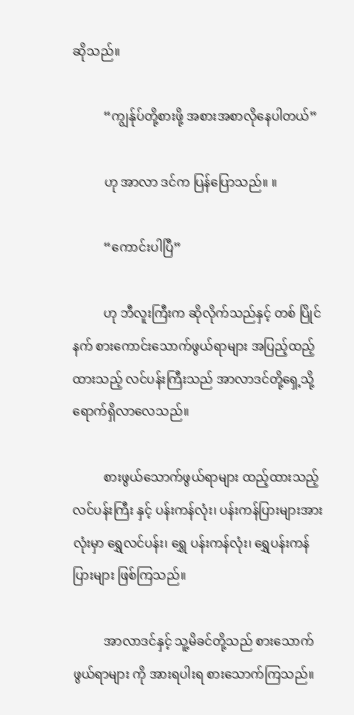ဆိုသည်။

          “ကျွန်ုပ်တို့စားဖို့ အစားအစာလိုနေပါတယ်”

          ဟု အာလာ ဒင်က ပြန်ပြောသည်။ ။

          “ကောင်းပါပြီ”

          ဟု ဘီလူးကြီးက ဆိုလိုက်သည်နှင့် တစ် ပြိုင်နက် စားကောင်းသောက်ဖွယ်ရာများ အပြည့်ထည့်ထားသည့် လင်ပန်းကြီးသည် အာလာဒင်တို့ရှေ့သို့ ရောက်ရှိလာလေသည်။

          စားဖွယ်သောက်ဖွယ်ရာများ ထည့်ထားသည့် လင်ပန်းကြီး နှင့် ပန်းကန်လုံး၊ ပန်းကန်ပြားများအားလုံးမှာ ရွှေလင်ပန်း၊ ရွှေ ပန်းကန်လုံး၊ ရွှေပန်းကန်ပြားများ ဖြစ်ကြသည်။

          အာလာဒင်နှင့် သူ့မိခင်တို့သည် စားသောက်ဖွယ်ရာများ ကို အားရပါးရ စားသောက်ကြသည်။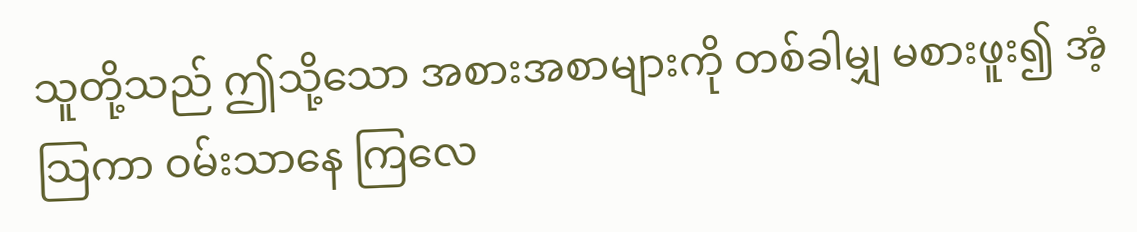သူတို့သည် ဤသို့သော အစားအစာများကို တစ်ခါမျှ မစားဖူး၍ အံ့သြကာ ဝမ်းသာနေ ကြလေ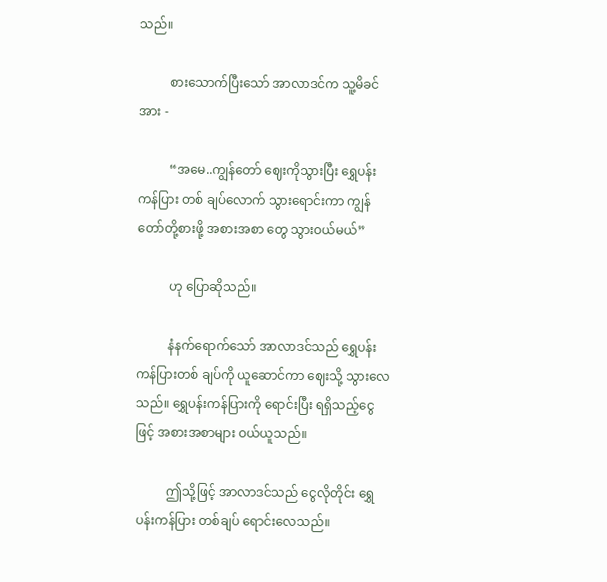သည်။

          စားသောက်ပြီးသော် အာလာဒင်က သူ့မိခင်အား -

          “အမေ..ကျွန်တော် ဈေးကိုသွားပြီး ရွှေပန်းကန်ပြား တစ် ချပ်လောက် သွားရောင်းကာ ကျွန်တော်တို့စားဖို့ အစားအစာ တွေ သွားဝယ်မယ်”

          ဟု ပြောဆိုသည်။

          နံနက်ရောက်သော် အာလာဒင်သည် ရွှေပန်းကန်ပြားတစ် ချပ်ကို ယူဆောင်ကာ ဈေးသို့ သွားလေသည်။ ရွှေပန်းကန်ပြားကို ရောင်းပြီး ရရှိသည့်ငွေဖြင့် အစားအစာများ ဝယ်ယူသည်။

          ဤသို့ဖြင့် အာလာဒင်သည် ငွေလိုတိုင်း ရွှေပန်းကန်ပြား တစ်ချပ် ရောင်းလေသည်။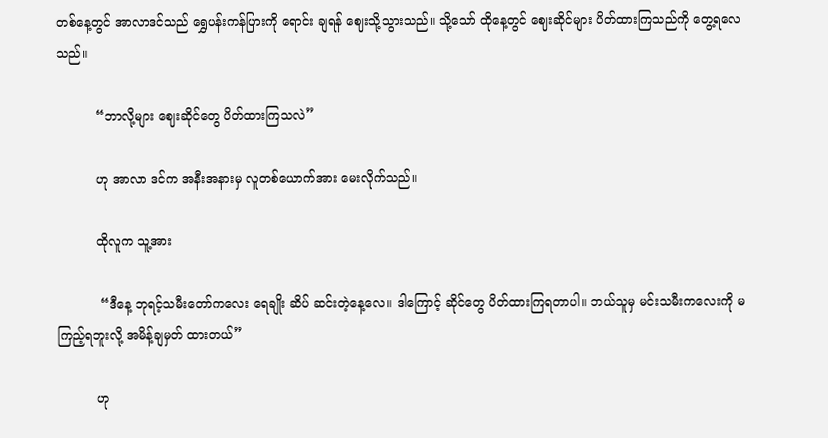တစ်နေ့တွင် အာလာဒင်သည် ရွှေပန်းကန်ပြားကို ရောင်း ချရန် ဈေးသို့သွားသည်။ သို့သော် ထိုနေ့တွင် ဈေးဆိုင်များ ပိတ်ထားကြသည်ကို တွေ့ရလေသည်။

          “ဘာလို့များ ဈေးဆိုင်တွေ ပိတ်ထားကြသလဲ”

          ဟု အာလာ ဒင်က အနီးအနားမှ လူတစ်ယောက်အား မေးလိုက်သည်။

          ထိုလူက သူ့အား

           “ဒီနေ့ ဘုရင့်သမီးတော်ကလေး ရေချိုး ဆိပ် ဆင်းတဲ့နေ့လေ။ ဒါကြောင့် ဆိုင်တွေ ပိတ်ထားကြရတာပါ။ ဘယ်သူမှ မင်းသမီးကလေးကို မကြည့်ရဘူးလို့ အမိန့်ချမှတ် ထားတယ်”

          ဟု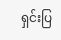ရှင်းပြ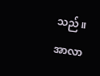သည်။ အာလာ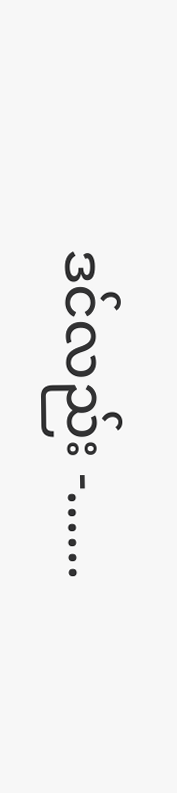ဒင်လည်း -......